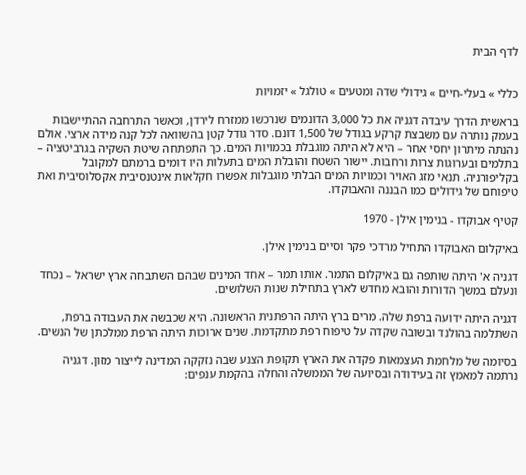לדף הבית


כללי » בעלי-חיים » גידולי שדה ומטעים » טולגל » יזמויות

בראשית הדרך עיבדה דגניה את כל 3,000 הדונמים שנרכשו ממזרח לירדן, וכאשר התרחבה ההתיישבות בעמק נותרה עם משבצת קרקע בגודל של 1,500 דונם. סדר גודל קטן בהשוואה לכל קנה מידה ארצי. אולם נהנתה מיתרון יחסי אחר – היא לא היתה מוגבלת בכמויות המים. כך התפתחה שיטת השקיה בגרביטציה – בתלמים ובערוגות צרות ורחבות. יישור השטח והובלת המים בתעלות היו דומים ברמתם למקובל בקליפורניה. תנאי מזג האויר וכמויות המים הבלתי מוגבלות אפשרו חקלאות אינטנסיבית אקסלוסיבית ואת טיפוחם של גידולים כמו הבננה והאבוקדו.

קטיף אבוקדו - בנימין אילן - 1970

באיקלום האבוקדו התחיל מרדכי פקר וסיים בנימין אילן.

דגניה א' היתה שותפה גם באיקלום התמר. אותו תמר – אחד המינים שבהם השתבחה ארץ ישראל – נכחד ונעלם במשך הדורות והובא מחדש לארץ בתחילת שנות השלושים.

דגניה היתה ידועה ברפת שלה. מרים ברץ היתה הרפתנית הראשונה. היא שכבשה את העבודה ברפת, השתלמה בהולנד ובשובה שקדה על טיפוח רפת מתקדמת. שנים ארוכות היתה הרפת ממלכתן של הנשים.

בסיומה של מלחמת העצמאות פקדה את הארץ תקופת הצנע שבה נזקקה המדינה לייצור מזון. דגניה נרתמה למאמץ זה בעידודה ובסיועה של הממשלה והחלה בהקמת ענפים: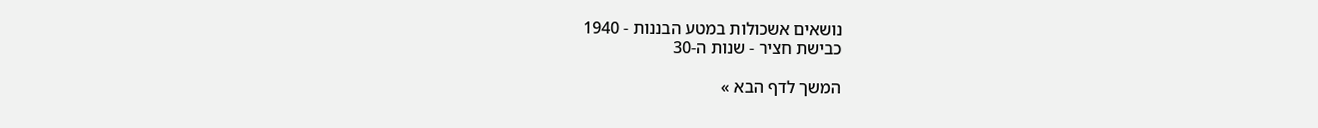נושאים אשכולות במטע הבננות - 1940
כבישת חציר - שנות ה-30

המשך לדף הבא »